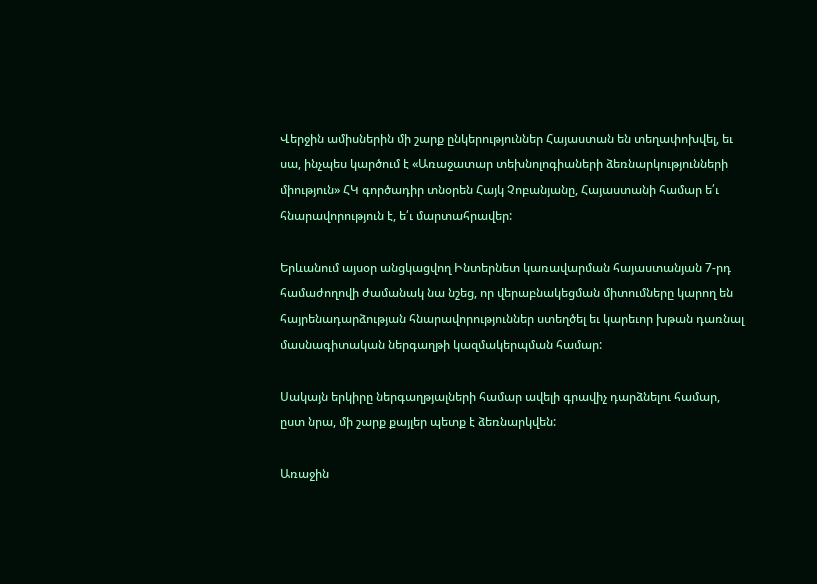Վերջին ամիսներին մի շարք ընկերություններ Հայաստան են տեղափոխվել, եւ սա, ինչպես կարծում է «Առաջատար տեխնոլոգիաների ձեռնարկությունների միություն» ՀԿ գործադիր տնօրեն Հայկ Չոբանյանը, Հայաստանի համար ե՛ւ հնարավորություն է, ե՛ւ մարտահրավեր:

Երևանում այսօր անցկացվող Ինտերնետ կառավարման հայաստանյան 7-րդ համաժողովի ժամանակ նա նշեց, որ վերաբնակեցման միտումները կարող են հայրենադարձության հնարավորություններ ստեղծել եւ կարեւոր խթան դառնալ մասնագիտական ներգաղթի կազմակերպման համար:

Սակայն երկիրը ներգաղթյալների համար ավելի գրավիչ դարձնելու համար, ըստ նրա, մի շարք քայլեր պետք է ձեռնարկվեն:

Առաջին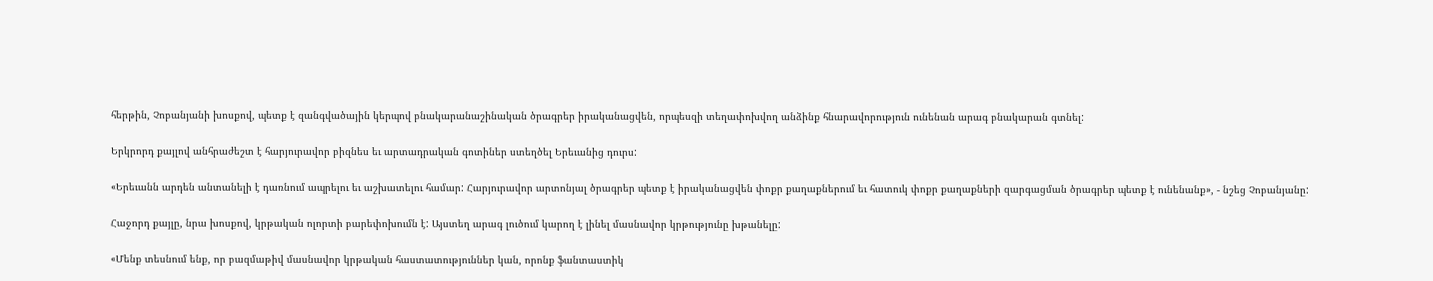հերթին, Չոբանյանի խոսքով, պետք է զանգվածային կերպով բնակարանաշինական ծրագրեր իրականացվեն, որպեսզի տեղափոխվող անձինք հնարավորություն ունենան արագ բնակարան գտնել:

Երկրորդ քայլով անհրաժեշտ է հարյուրավոր բիզնես եւ արտադրական գոտիներ ստեղծել Երեւանից դուրս:

«Երեւանն արդեն անտանելի է դառնում ապրելու եւ աշխատելու համար: Հարյուրավոր արտոնյալ ծրագրեր պետք է իրականացվեն փոքր քաղաքներում եւ հատուկ փոքր քաղաքների զարգացման ծրագրեր պետք է ունենանք», - նշեց Չոբանյանը:

Հաջորդ քայլը, նրա խոսքով, կրթական ոլորտի բարեփոխումն է: Այստեղ արագ լուծում կարող է լինել մասնավոր կրթությունը խթանելը:

«Մենք տեսնում ենք, որ բազմաթիվ մասնավոր կրթական հաստատություններ կան, որոնք ֆանտաստիկ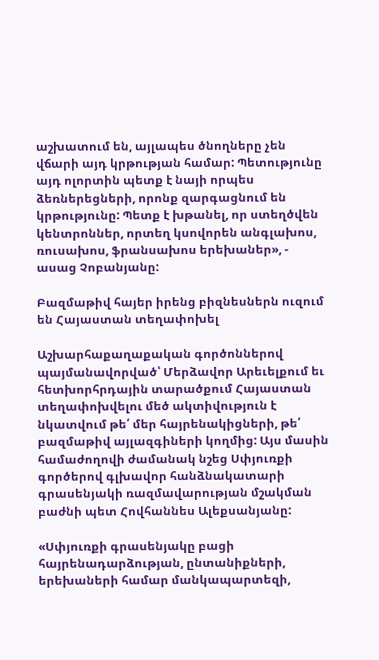աշխատում են, այլապես ծնողները չեն վճարի այդ կրթության համար: Պետությունը այդ ոլորտին պետք է նայի որպես ձեռներեցների, որոնք զարգացնում են կրթությունը: Պետք է խթանել, որ ստեղծվեն կենտրոններ, որտեղ կսովորեն անգլախոս, ռուսախոս, ֆրանսախոս երեխաներ», - ասաց Չոբանյանը:

Բազմաթիվ հայեր իրենց բիզնեսներն ուզում են Հայաստան տեղափոխել

Աշխարհաքաղաքական գործոններով պայմանավորված՝ Մերձավոր Արեւելքում եւ հետխորհրդային տարածքում Հայաստան տեղափոխվելու մեծ ակտիվություն է նկատվում թե՛ մեր հայրենակիցների, թե՛ բազմաթիվ այլազգիների կողմից: Այս մասին համաժողովի ժամանակ նշեց Սփյուռքի գործերով գլխավոր հանձնակատարի գրասենյակի ռազմավարության մշակման բաժնի պետ Հովհաննես Ալեքսանյանը:

«Սփյուռքի գրասենյակը բացի հայրենադարձության, ընտանիքների, երեխաների համար մանկապարտեզի,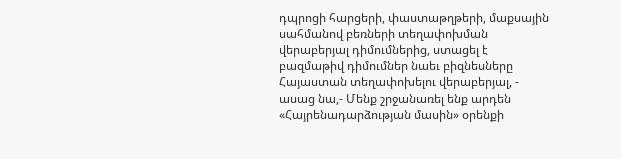դպրոցի հարցերի, փաստաթղթերի, մաքսային սահմանով բեռների տեղափոխման վերաբերյալ դիմումներից, ստացել է բազմաթիվ դիմումներ նաեւ բիզնեսները Հայաստան տեղափոխելու վերաբերյալ, - ասաց նա,- Մենք շրջանառել ենք արդեն «Հայրենադարձության մասին» օրենքի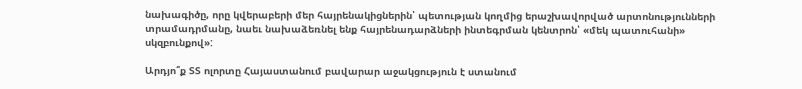նախագիծը, որը կվերաբերի մեր հայրենակիցներին՝ պետության կողմից երաշխավորված արտոնությունների տրամադրմանը, նաեւ նախաձեռնել ենք հայրենադարձների ինտեգրման կենտրոն՝ «մեկ պատուհանի» սկզբունքով»:

Արդյո՞ք ՏՏ ոլորտը Հայաստանում բավարար աջակցություն է ստանում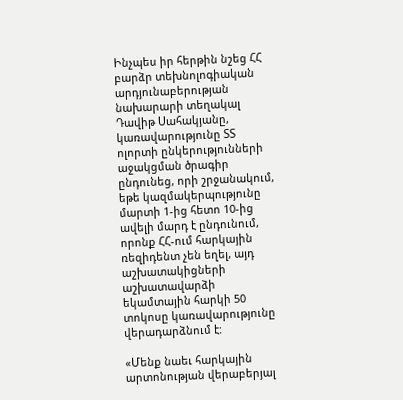Ինչպես իր հերթին նշեց ՀՀ բարձր տեխնոլոգիական արդյունաբերության նախարարի տեղակալ Դավիթ Սահակյանը, կառավարությունը ՏՏ ոլորտի ընկերությունների աջակցման ծրագիր ընդունեց, որի շրջանակում, եթե կազմակերպությունը մարտի 1-ից հետո 10-ից ավելի մարդ է ընդունում, որոնք ՀՀ-ում հարկային ռեզիդենտ չեն եղել, այդ աշխատակիցների աշխատավարձի եկամտային հարկի 50 տոկոսը կառավարությունը վերադարձնում է:

«Մենք նաեւ հարկային արտոնության վերաբերյալ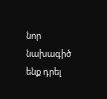նոր նախագիծ ենք դրել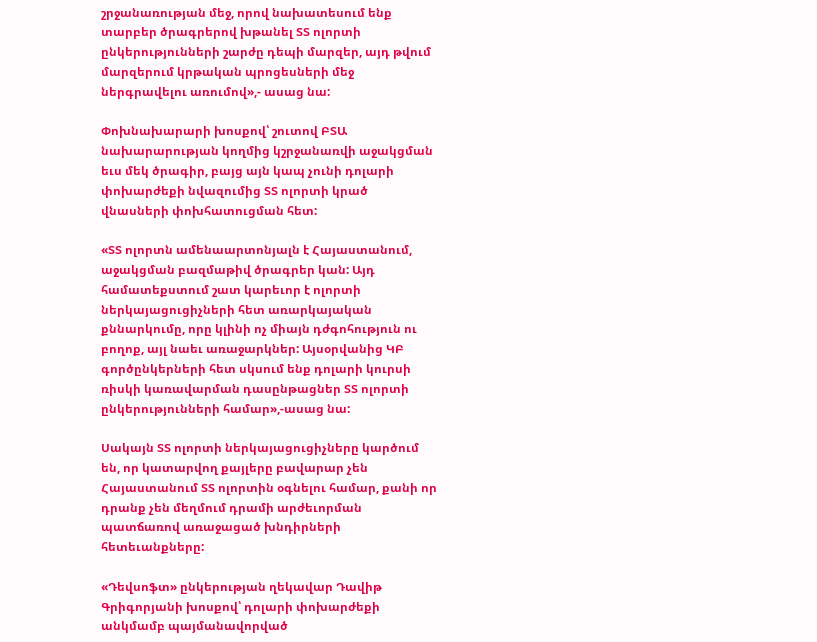շրջանառության մեջ, որով նախատեսում ենք տարբեր ծրագրերով խթանել ՏՏ ոլորտի ընկերությունների շարժը դեպի մարզեր, այդ թվում մարզերում կրթական պրոցեսների մեջ ներգրավելու առումով»,- ասաց նա:

Փոխնախարարի խոսքով՝ շուտով ԲՏԱ նախարարության կողմից կշրջանառվի աջակցման եւս մեկ ծրագիր, բայց այն կապ չունի դոլարի փոխարժեքի նվազումից ՏՏ ոլորտի կրած վնասների փոխհատուցման հետ:

«ՏՏ ոլորտն ամենաարտոնյալն է Հայաստանում, աջակցման բազմաթիվ ծրագրեր կան: Այդ համատեքստում շատ կարեւոր է ոլորտի ներկայացուցիչների հետ առարկայական քննարկումը, որը կլինի ոչ միայն դժգոհություն ու բողոք, այլ նաեւ առաջարկներ: Այսօրվանից ԿԲ գործընկերների հետ սկսում ենք դոլարի կուրսի ռիսկի կառավարման դասընթացներ ՏՏ ոլորտի ընկերությունների համար»,-ասաց նա:

Սակայն ՏՏ ոլորտի ներկայացուցիչները կարծում են, որ կատարվող քայլերը բավարար չեն Հայաստանում ՏՏ ոլորտին օգնելու համար, քանի որ դրանք չեն մեղմում դրամի արժեւորման պատճառով առաջացած խնդիրների հետեւանքները:

«Դեվսոֆտ» ընկերության ղեկավար Դավիթ Գրիգորյանի խոսքով՝ դոլարի փոխարժեքի անկմամբ պայմանավորված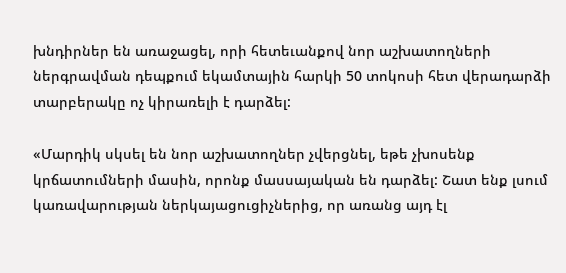խնդիրներ են առաջացել, որի հետեւանքով նոր աշխատողների ներգրավման դեպքում եկամտային հարկի 50 տոկոսի հետ վերադարձի տարբերակը ոչ կիրառելի է դարձել:

«Մարդիկ սկսել են նոր աշխատողներ չվերցնել, եթե չխոսենք կրճատումների մասին, որոնք մասսայական են դարձել: Շատ ենք լսում կառավարության ներկայացուցիչներից, որ առանց այդ էլ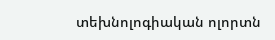տեխնոլոգիական ոլորտն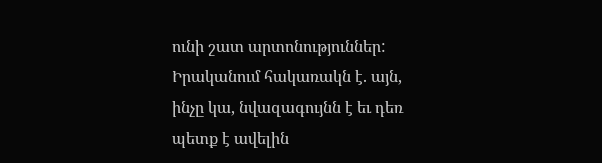ունի շատ արտոնություններ: Իրականում հակառակն է. այն, ինչը կա, նվազագույնն է եւ դեռ պետք է ավելին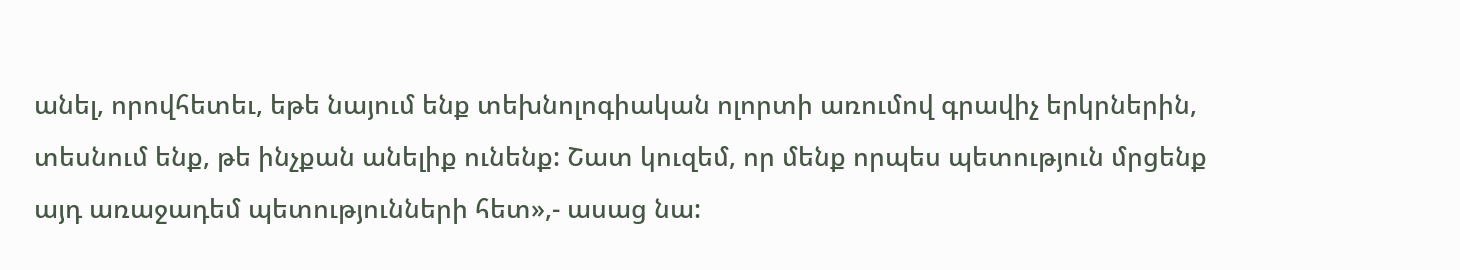անել, որովհետեւ, եթե նայում ենք տեխնոլոգիական ոլորտի առումով գրավիչ երկրներին, տեսնում ենք, թե ինչքան անելիք ունենք: Շատ կուզեմ, որ մենք որպես պետություն մրցենք այդ առաջադեմ պետությունների հետ»,- ասաց նա: